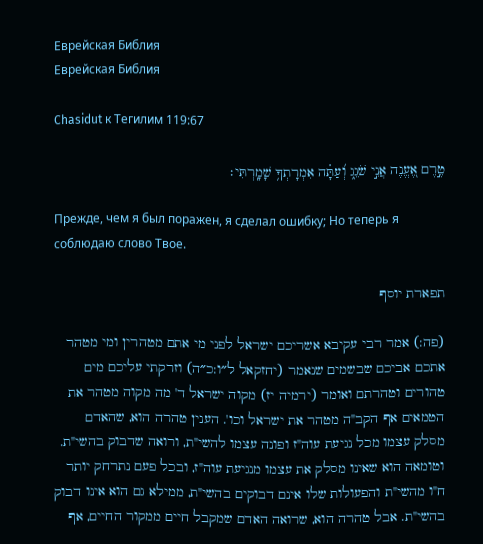Еврейская Библия
Еврейская Библия

Chasidut к Тегилим 119:67

טֶ֣רֶם אֶ֭עֱנֶה אֲנִ֣י שֹׁגֵ֑ג וְ֝עַתָּ֗ה אִמְרָתְךָ֥ שָׁמָֽרְתִּי׃

Прежде, чем я был поражен, я сделал ошибку; Но теперь я соблюдаю слово Твое.

תפארת יוסף

(פה:) אמר רבי עקיבא אשריכם ישראל לפני מי אתם מטהרין ומי מטהר אתכם אביכם שבשמים שנאמר (יחזקאל ל״ו:כ״ה) וזרקתי עליכם מים טהורים וטהרתם ואומר (ירמיה יז) מקוה ישראל ד' מה מקוה מטהר את הטמאים אף הקב"ה מטהר את ישראל וכו'. הענין טהרה הוא, שהאדם מסלק עצמו מכל נגיעת עוה"ז ופונה עצמו להשי"ת, ורואה שדבוק בהשי"ת. וטומאה הוא שאינו מסלק את עצמו מנגיעת עוה"ז, ובכל פעם נתרחק יותר ח"ו מהשי"ת והפעולות שלו אינם דבוקים בהשי"ת, ממילא גם הוא אינו דבוק בהשי"ת. אבל טהרה הוא, שרואה האדם שמקבל חיים ממקור החיים, אף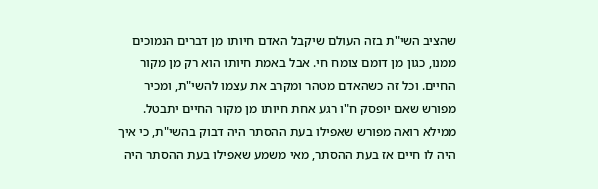שהציב השי"ת בזה העולם שיקבל האדם חיותו מן דברים הנמוכים ממנו, כגון מן דומם צומח חי. אבל באמת חיותו הוא רק מן מקור החיים. וכל זה כשהאדם מטהר ומקרב את עצמו להשי"ת, ומכיר מפורש שאם יופסק ח"ו רגע אחת חיותו מן מקור החיים יתבטל. ממילא רואה מפורש שאפילו בעת ההסתר היה דבוק בהשי"ת, כי איך היה לו חיים אז בעת ההסתר, מאי משמע שאפילו בעת ההסתר היה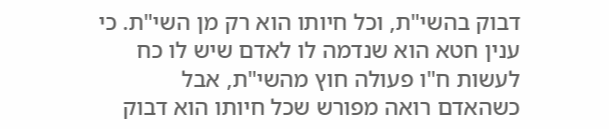דבוק בהשי"ת, וכל חיותו הוא רק מן השי"ת. כי ענין חטא הוא שנדמה לו לאדם שיש לו כח לעשות ח"ו פעולה חוץ מהשי"ת, אבל כשהאדם רואה מפורש שכל חיותו הוא דבוק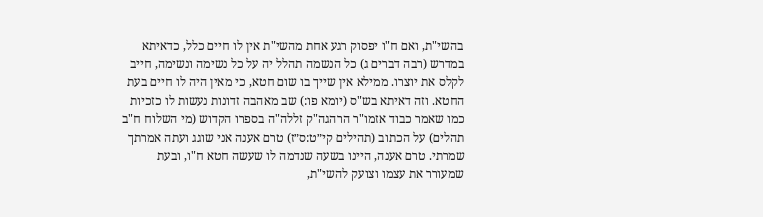בהשי"ת, ואם ח"ו יפסוק רגע אחת מהשי"ת אין לו חיים כלל, כדאיתא במדרש (רבה דברים ג) כל הנשמה תהלל יה על כל נשימה ונשימה, חייב לקלס את יוצרו. ממילא אין שייך בו שום חטא, כי מאין היה לו חיים בעת החטא. וזה דאיתא בש"ס (יומא פו:) שב מאהבה זדונות נעשות לו כזכיות כמו שאמר כבוד אזמו"ר הרהגה"ק זללה"ה בספרו הקדוש (מי השלוח ח"ב תהלים) על הכתוב (תהילים קי״ט:ס״ז) טרם אענה אני שוגג ועתה אמרתך שמרתי. טרם אענה, היינו בשעה שנדמה לו שעשה חטא ח"ו, ובעת שמעורר את עצמו וצועק להשי"ת,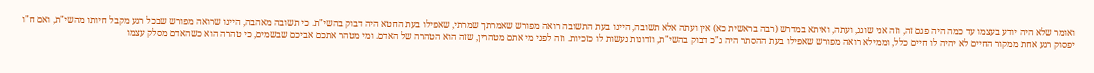ואומר שלא היה יודע בעצמו עד כמה היה פגם זה, וזה אני שוגג, ועתה, ואיתא במדרש (רבה בראשית כא) אין ועתה אלא תשובה, היינו בעת התשובה רואה מפורש שאמרתך שמרתי, שאפילו בעת החטא היה דבוק בהשי"ת. כי תשובה מאהבה, היינו שרואה מפורש שבכל רגע מקבל חיותו מהשי"ת, ואם ח"ו יפסוק רגע אחת ממקור החיים לא יהיה לו חיים כלל, וממילא רואה מפורש שאפילו בעת ההסתר היה ג"כ דבוק בהשי"ת, וזדונות נעשות לו כזכיות. וזה לפני מי אתם מטהרין, שזה הוא הטהרה של האדם. ומי מטהר אתכם אביכם שבשמים, כי טהרה הוא כשהאדם מסלק עצמו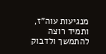מנגיעות עוה"ז, ותמיד רוצה להתמשך ולדבוק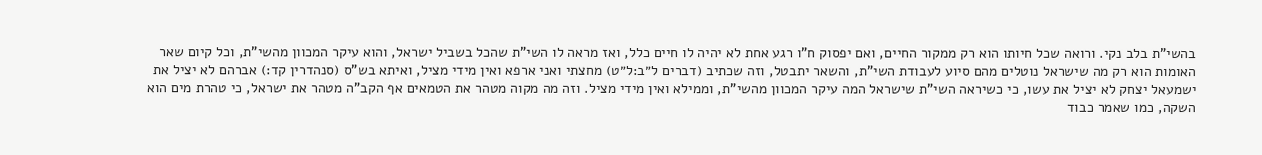בהשי"ת בלב נקי. ורואה שכל חיותו הוא רק ממקור החיים, ואם יפסוק ח"ו רגע אחת לא יהיה לו חיים כלל, ואז מראה לו השי"ת שהכל בשביל ישראל, והוא עיקר המכוון מהשי"ת, וכל קיום שאר האומות הוא רק מה שישראל נוטלים מהם סיוע לעבודת השי"ת, והשאר יתבטל, וזה שכתיב (דברים ל״ב:ל״ט) מחצתי ואני ארפא ואין מידי מציל, ואיתא בש"ס (סנהדרין קד:) אברהם לא יציל את ישמעאל יצחק לא יציל את עשו, כי כשיראה השי"ת שישראל המה עיקר המכוון מהשי"ת, וממילא ואין מידי מציל. וזה מה מקוה מטהר את הטמאים אף הקב"ה מטהר את ישראל, כי טהרת מים הוא השקה, כמו שאמר כבוד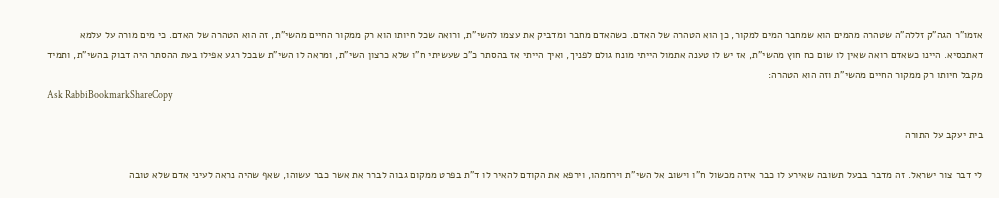אזמו"ר הגה"ק זללה"ה שטהרה מהמים הוא שמחבר המים למקור, כן הוא הטהרה של האדם. כשהאדם מחבר ומדביק את עצמו להשי"ת, ורואה שכל חיותו הוא רק ממקור החיים מהשי"ת, זה הוא הטהרה של האדם. כי מים מורה על עלמא דאתכסיא. היינו כשאדם רואה שאין לו שום כח חוץ מהשי"ת, אז יש לו טענה אתמול הייתי מונח גולם לפניך, ואיך הייתי אז בהסתר כ"כ שעשיתי ח"ו שלא כרצון השי"ת, ומראה לו השי"ת שבכל רגע אפילו בעת ההסתר היה דבוק בהשי"ת, ותמיד מקבל חיותו רק ממקור החיים מהשי"ת וזה הוא הטהרה:
Ask RabbiBookmarkShareCopy

בית יעקב על התורה

לי דבר צור ישראל. זה מדבר בבעל תשובה שאירע לו כבר איזה מכשול ח"ו וישוב אל השי"ת וירחמהו, וירפא את הקודם להאיר לו ד"ת בפרט ממקום גבוה לברר את אשר כבר עשוהו, שאף שהיה נראה לעיני אדם שלא טובה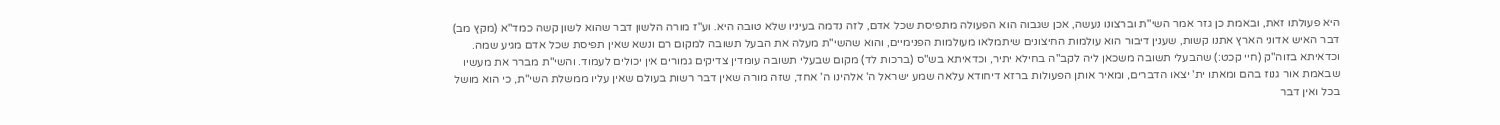היא פעולתו זאת, ובאמת כן גזר אמר השי"ת וברצונו נעשה, אכן שגבוה הוא הפעולה מתפיסת שכל אדם, לזה נדמה בעיניו שלא טובה היא. וע"ז מורה הלשון דבר שהוא לשון קשה כמד"א (מקץ מב) דבר האיש אדוני הארץ אתנו קשות, שענין דיבור הוא עולמות החיצונים שיתמלאו מעולמות הפנימיים, והוא שהשי"ת מעלה את הבעל תשובה למקום רם ונשא שאין תפיסת שכל אדם מגיע שמה. וכדאיתא בזוה"ק (חיי קכט:) שהבעלי תשובה משכאן ליה לקב"ה בחילא יתיר, וכדאיתא בש"ס (ברכות לד) מקום שבעלי תשובה עומדין צדיקים גמורים אין יכולים לעמוד. והשי"ת מברר את מעשיו שבאמת אור גנוז בהם ומאתו ית' יצאו הדברים, ומאיר אותן הפעולות ברזא דיחודא עלאה שמע ישראל ה' אלהינו ה' אחד, שזה מורה שאין דבר רשות בעולם שאין עליו ממשלת השי"ת, כי הוא מושל בכל ואין דבר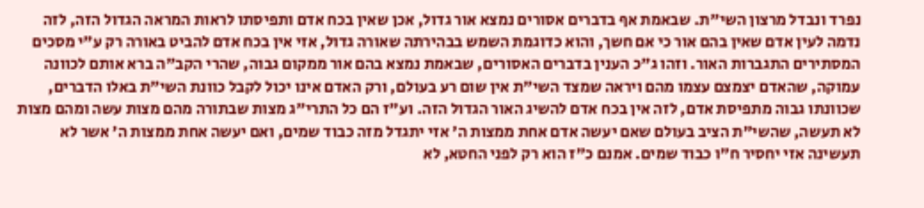נפרד ונבדל מרצון השי"ת. שבאמת אף בדברים אסורים נמצא אור גדול, אכן שאין בכח אדם ותפיסתו לראות המראה הגדול הזה, לזה נדמה לעין אדם שאין בהם אור כי אם חשך, והוא כדוגמת השמש בבהירתה שאורה גדול, אזי אין בכח אדם להביט באורה רק ע"י מסכים המסתירים התגברות האור. וזהו ג"כ הענין בדברים האסורים, שבאמת נמצא בהם אור ממקום גבוה, שהרי הקב"ה ברא אותם לכוונה עמוקה, שהאדם יצמצם עצמו מהם ויראה שמצד השי"ת אין שום רע בעולם, ורק האדם אינו יכול לקבל כוונת השי"ת באלו הדברים, שכוונתו גבוה מתפיסת אדם, לזה אין בכח אדם להשיג האור הגדול הזה. וע"ז הם כל התרי"ג מצות שבתורה מהם מצות עשה ומהם מצות לא תעשה, שהשי"ת הציב בעולם שאם יעשה אדם אחת ממצות ה' אזי יתגדל מזה כבוד שמים, ואם יעשה אחת ממצות ה' אשר לא תעשינה אזי יחסיר ח"ו כבוד שמים. אמנם כ"ז הוא רק לפני החטא, לא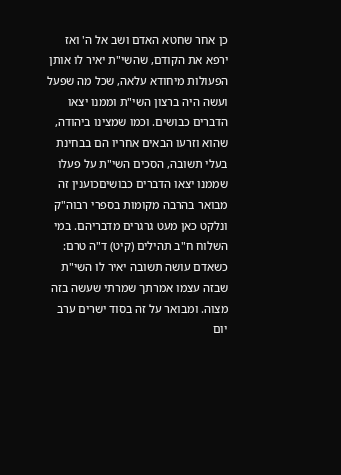כן אחר שחטא האדם ושב אל ה' ואז ירפא את הקודם, שהשי"ת יאיר לו אותן הפעולות מיחודא עלאה, שכל מה שפעל ועשה היה ברצון השי"ת וממנו יצאו הדברים כבושים. וכמו שמצינו ביהודה, שהוא וזרעו הבאים אחריו הם בבחינת בעלי תשובה, הסכים השי"ת על פעלו שממנו יצאו הדברים כבושיםכוענין זה מבואר בהרבה מקומות בספרי רבוה"ק ונלקט כאן מעט גרגרים מדבריהם. במי השלוח ח"ב תהילים (קיט) ד"ה טרם: כשאדם עושה תשובה יאיר לו השי"ת שבזה עצמו אמרתך שמרתי שעשה בזה מצוה. ומבואר על זה בסוד ישרים ערב יום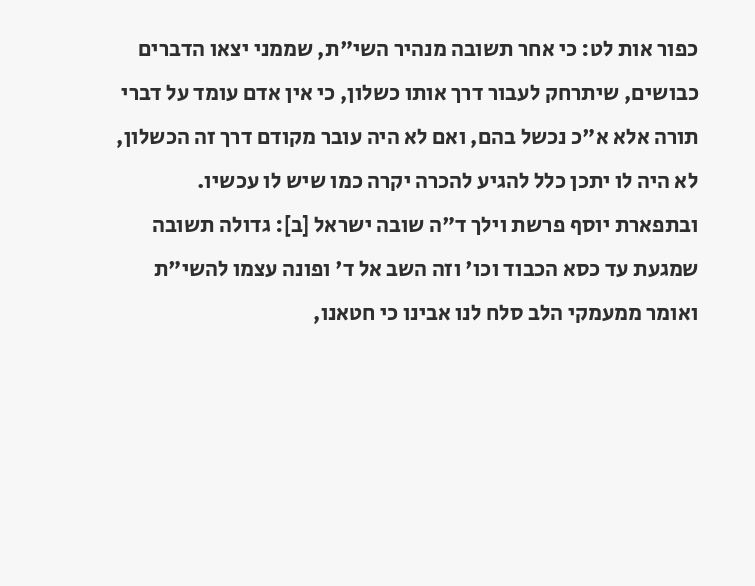כפור אות לט: כי אחר תשובה מנהיר השי"ת, שממני יצאו הדברים כבושים, שיתרחק לעבור דרך אותו כשלון, כי אין אדם עומד על דברי תורה אלא א"כ נכשל בהם, ואם לא היה עובר מקודם דרך זה הכשלון, לא היה לו יתכן כלל להגיע להכרה יקרה כמו שיש לו עכשיו. ובתפארת יוסף פרשת וילך ד"ה שובה ישראל [ב]: גדולה תשובה שמגעת עד כסא הכבוד וכו' וזה השב אל ד' ופונה עצמו להשי"ת ואומר ממעמקי הלב סלח לנו אבינו כי חטאנו,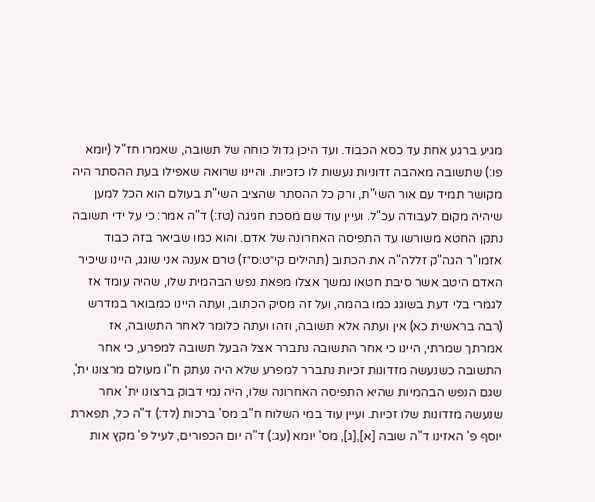מגיע ברגע אחת עד כסא הכבוד. ועד היכן גדול כוחה של תשובה, שאמרו חז"ל (יומא פו:) שתשובה מאהבה זדוניות נעשות לו כזכיות. והיינו שרואה שאפילו בעת ההסתר היה מקושר תמיד עם אור השי"ת, ורק כל ההסתר שהציב השי"ת בעולם הוא הכל למען שיהיה מקום לעבודה עכ"ל. ועיין עוד שם מסכת חגיגה (טז:) ד"ה אמר: כי על ידי תשובה נתקן החטא משורשו עד התפיסה האחרונה של אדם. והוא כמו שביאר בזה כבוד אזמו"ר הגה"ק זללה"ה את הכתוב (תהילים קי״ט:ס״ז) טרם אענה אני שוגג, היינו שיכיר האדם היטב אשר סיבת חטאו נמשך אצלו מפאת נפש הבהמית שלו, שהיה עומד אז לגמרי בלי דעת בשוגג כמו בהמה, ועל זה מסיק הכתוב, ועתה היינו כמבואר במדרש (רבה בראשית כא) אין ועתה אלא תשובה, וזהו ועתה כלומר לאחר התשובה, אז אמרתך שמרתי, היינו כי אחר התשובה נתברר אצל הבעל תשובה למפרע, כי אחר התשובה כשנעשה מזדונות זכיות נתברר למפרע שלא היה נעתק ח"ו מעולם מרצונו ית', שגם הנפש הבהמיות שהיא התפיסה האחרונה שלו, היה נמי דבוק ברצונו ית' אחר שנעשה מזדונות שלו זכיות. ועיין עוד במי השלוח ח"ב מס' ברכות (לד:) ד"ה כל, תפארת יוסף פ' האזינו ד"ה שובה [א],[ג], מס' יומא (עג:) ד"ה יום הכפורים, לעיל פ' מקץ אות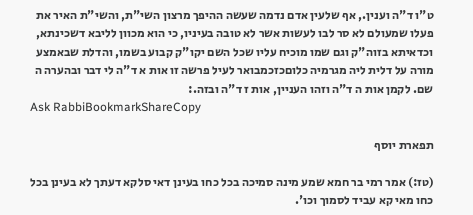ט"ו ד"ה וענין., אף שלעין אדם נדמה שעשה ההיפך מרצון השי"ת, והשי"ת האיר את פעלו שמעולם לא סר לבו לעשות אשר לא טובה בעיניו, כי הוא מכוון לליבא דשכינתא, וכדאיתא בזוה"ק וגם שמו מוכיח עליו שכל השם יקו"ק קבוע בשמו, והדלת שבאמצע מורה על דלית ליה מגרמיה כלוםכזכמבואר לעיל פרשה זו אות א ד"ה לי דבר ובהערה ה שם. לקמן אות ה ד"ה וזהו העניין, אות ז ד"ה ובזה.:
Ask RabbiBookmarkShareCopy

תפארת יוסף

(טז:) אמר רמי בר חמא שמע מינה סמיכה בכל כחו בעינן דאי סלקא דעתך לא בעינן בכל כחו מאי קא עביד לסמוך וכו'.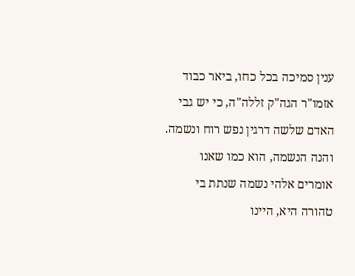ענין סמיכה בכל כחו, ביאר כבוד אזמו"ר הגה"ק זללה"ה, כי יש גבי האדם שלשה דרגין נפש רוח ונשמה. והנה הנשמה, הוא כמו שאנו אומרים אלהי נשמה שנתת בי טהורה היא, היינו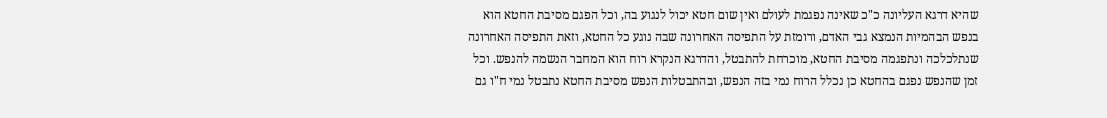שהיא דרגא העליונה כ"כ שאינה נפגמת לעולם ואין שום חטא יכול לנגוע בה, וכל הפגם מסיבת החטא הוא בנפש הבהמיות הנמצא גבי האדם, ורומזת על התפיסה האחרונה שבה נוגע כל החטא, וזאת התפיסה האחרונה שנתלכלכה ונתפגמה מסיבת החטא, מוכרחת להתבטל, והדרגא הנקרא רוח הוא המחבר הנשמה להנפש. וכל זמן שהנפש נפגם בהחטא כן נכלל הרוח נמי בזה הנפש, ובהתבטלות הנפש מסיבת החטא נתבטל נמי ח"ו גם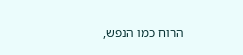הרוח כמו הנפש,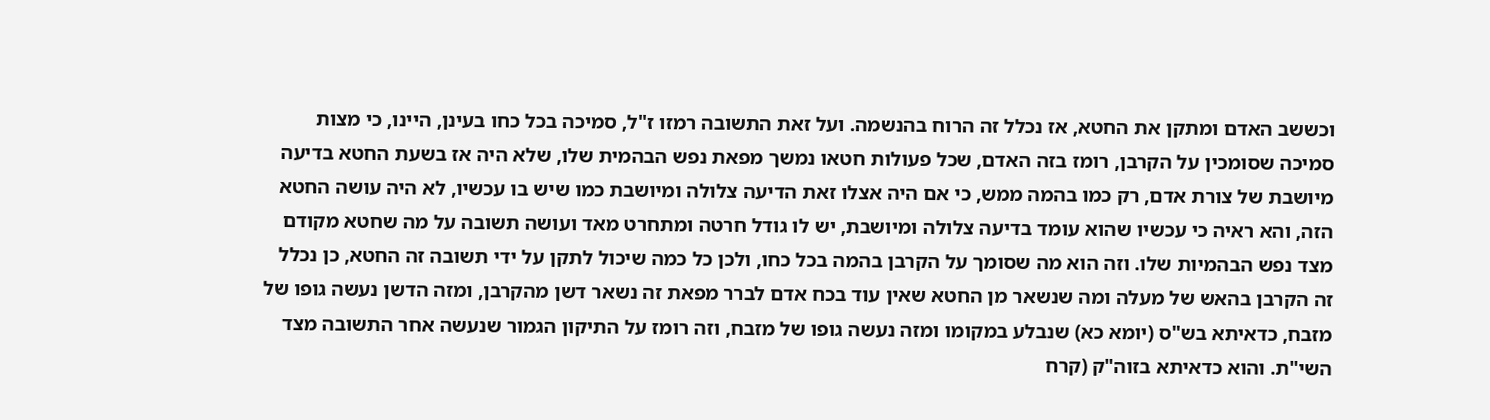וכששב האדם ומתקן את החטא, אז נכלל זה הרוח בהנשמה. ועל זאת התשובה רמזו ז"ל, סמיכה בכל כחו בעינן, היינו, כי מצות סמיכה שסומכין על הקרבן, רומז בזה האדם, שכל פעולות חטאו נמשך מפאת נפש הבהמית שלו, שלא היה אז בשעת החטא בדיעה מיושבת של צורת אדם, רק כמו בהמה ממש, כי אם היה אצלו זאת הדיעה צלולה ומיושבת כמו שיש בו עכשיו, לא היה עושה החטא הזה, והא ראיה כי עכשיו שהוא עומד בדיעה צלולה ומיושבת, יש לו גודל חרטה ומתחרט מאד ועושה תשובה על מה שחטא מקודם מצד נפש הבהמיות שלו. וזה הוא מה שסומך על הקרבן בהמה בכל כחו, ולכן כל כמה שיכול לתקן על ידי תשובה זה החטא, כן נכלל זה הקרבן בהאש של מעלה ומה שנשאר מן החטא שאין עוד בכח אדם לברר מפאת זה נשאר דשן מהקרבן, ומזה הדשן נעשה גופו של מזבח, כדאיתא בש"ס (יומא כא) שנבלע במקומו ומזה נעשה גופו של מזבח, וזה רומז על התיקון הגמור שנעשה אחר התשובה מצד השי"ת. והוא כדאיתא בזוה"ק (קרח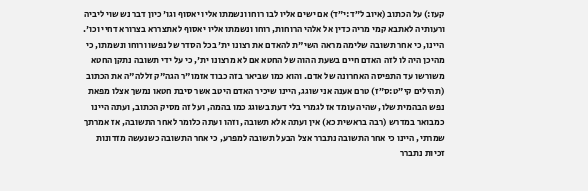קעז:) על הכתוב (איוב ל״ד:י״ד) אם ישים אליו לבו רוחו ונשמתו אליו יאסוף וגו' כיון דבר נש שוי ליביה ורעותיה לאתבא קמי מריה כדין אל אלהי הרוחות, רוחו ונשמתו אליו יאסוף לאתצררא בצרורא דחיי וכו'. היינו, כי אחר תשובה שלימה מראה השי"ת להאדם את רצונו ית' בכל הסדר של נפשו ורוחו ונשמתו, כי מהיכן היה לו לזה האדם חיים בשעת ההוה של החטא אם לא מרצונו ית', כי על ידי תשובה נתקן החטא משורשו עד התפיסה האחרונה של אדם. והוא כמו שביאר בזה כבוד אזמו"ר הגה"ק זללה"ה את הכתוב (תהילים קי״ט:ס״ז) טרם אענה אני שוגג, היינו שיכיר האדם היטב אשר סיבת חטאו נמשך אצלו מפאת נפש הבהמית שלו, שהיה עומד אז לגמרי בלי דעת בשוגג כמו בהמה, ועל זה מסיק הכתוב, ועתה היינו כמבואר במדרש (רבה בראשית כא) אין ועתה אלא תשובה, וזהו ועתה כלומר לאחר התשובה, אז אמרתך שמרתי, היינו כי אחר התשובה נתברר אצל הבעל תשובה למפרע, כי אחר התשובה כשנעשה מזדונות זכיות נתברר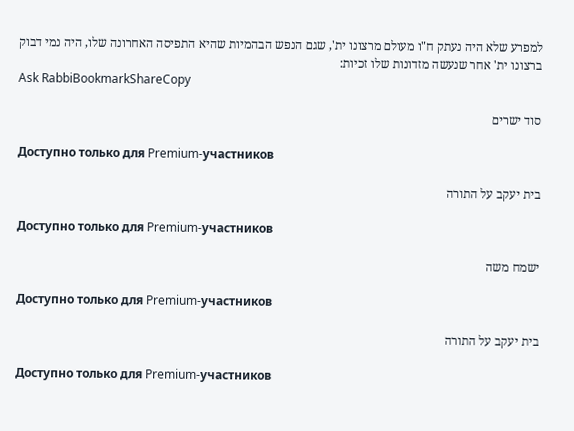למפרע שלא היה נעתק ח"ו מעולם מרצונו ית', שגם הנפש הבהמיות שהיא התפיסה האחרונה שלו, היה נמי דבוק ברצונו ית' אחר שנעשה מזדונות שלו זכיות:
Ask RabbiBookmarkShareCopy

סוד ישרים

Доступно только для Premium-участников

בית יעקב על התורה

Доступно только для Premium-участников

ישמח משה

Доступно только для Premium-участников

בית יעקב על התורה

Доступно только для Premium-участников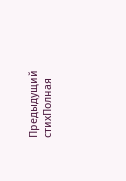Предыдущий стихПолная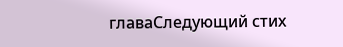главаСледующий стих